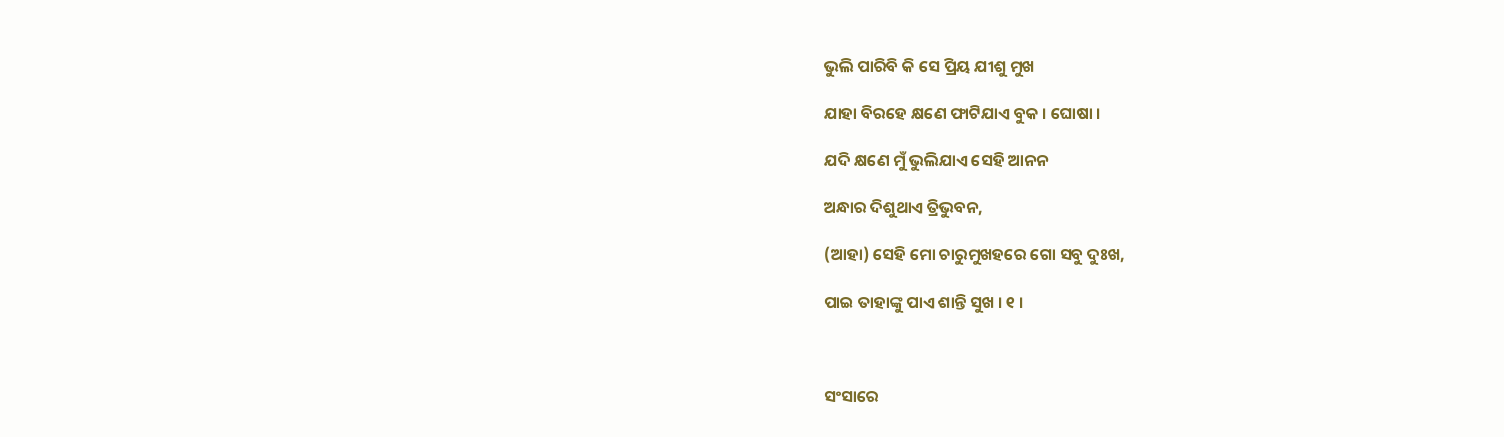ଭୁଲି ପାରିବି କି ସେ ପ୍ରିୟ ଯୀଶୁ ମୁଖ

ଯାହା ବିରହେ କ୍ଷଣେ ଫାଟିଯାଏ ବୁକ । ଘୋଷା ।

ଯଦି କ୍ଷଣେ ମୁଁ ଭୁଲିଯାଏ ସେହି ଆନନ

ଅନ୍ଧାର ଦିଶୁଥାଏ ତ୍ରିଭୁବନ,

(ଆହା) ସେହି ମୋ ଚାରୁମୁଖହରେ ଗୋ ସବୁ ଦୁଃଖ,

ପାଇ ତାହାଙ୍କୁ ପାଏ ଶାନ୍ତି ସୁଖ । ୧ ।



ସଂସାରେ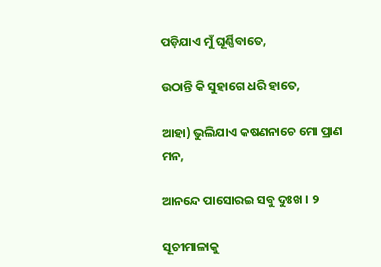ପଡ଼ିଯାଏ ମୁଁ ଘୂର୍ଣ୍ଣିବାତେ,

ଉଠାନ୍ତି କି ସୁହାଗେ ଧରି ହାତେ,

ଆହା) ଭୁଲିଯାଏ କଷଣନାଚେ ମୋ ପ୍ରାଣ ମନ,

ଆନନ୍ଦେ ପାସୋରଇ ସବୁ ଦୁଃଖ । ୨

ସୂଚୀମାଳାକୁ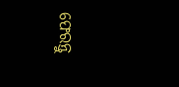ଫେରନ୍ତୁ